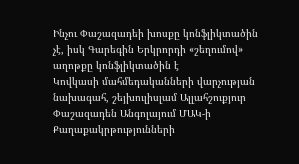Ինչու Փաշազադեի խոսքը կոնֆլիկտածին չէ, իսկ Գարեգին Երկրորդի «շեղումով» աղոթքը կոնֆլիկտածին է
Կովկասի մահմեդականների վարչության նախագահ, շեյխուլիսլամ Ալլահշուքյուր Փաշազադեն Անգոլայում ՄԱԿ-ի Քաղաքակրթությունների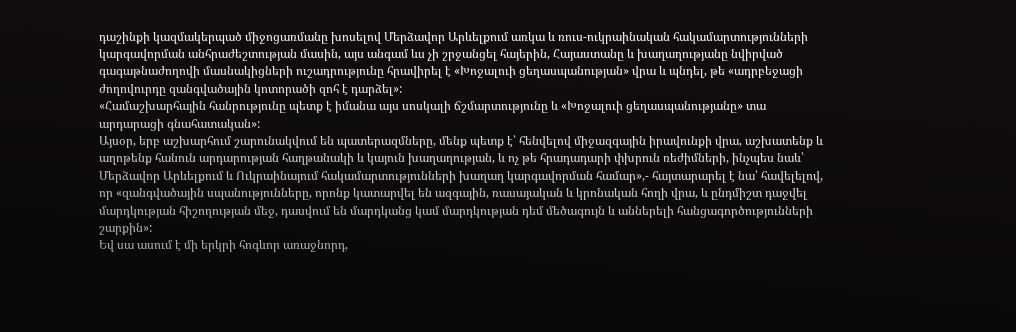դաշինքի կազմակերպած միջոցառմանը խոսելով Մերձավոր Արևելքում առկա և ռուս-ուկրաինական հակամարտությունների կարգավորման անհրաժեշտության մասին, այս անգամ ևս չի շրջանցել հայերին, Հայաստանը և խաղաղությանը նվիրված գագաթնաժողովի մասնակիցների ուշադրությունը հրավիրել է «Խոջալուի ցեղասպանության» վրա և պնդել, թե «ադրբեջացի ժողովուրդը զանգվածային կոտորածի զոհ է դարձել»:
«Համաշխարհային հանրությունը պետք է իմանա այս սոսկալի ճշմարտությունը և «Խոջալուի ցեղասպանությանը» տա արդարացի գնահատական»:
Այսօր, երբ աշխարհում շարունակվում են պատերազմները, մենք պետք է՝ հենվելով միջազգային իրավունքի վրա, աշխատենք և աղոթենք հանուն արդարության հաղթանակի և կայուն խաղաղության, և ոչ թե հրադադարի փխրուն ռեժիմների, ինչպես նաև՝ Մերձավոր Արևելքում և Ուկրաինայում հակամարտությունների խաղաղ կարգավորման համար»,- հայտարարել է նա՝ հավելելով, որ «զանգվածային սպանությունները, որոնք կատարվել են ազգային, ռասայական և կրոնական հողի վրա, և ընդմիշտ դաջվել մարդկության հիշողության մեջ, դասվում են մարդկանց կամ մարդկության դեմ մեծագույն և աններելի հանցագործությունների շարքին»:
Եվ սա ասում է մի երկրի հոգևոր առաջնորդ,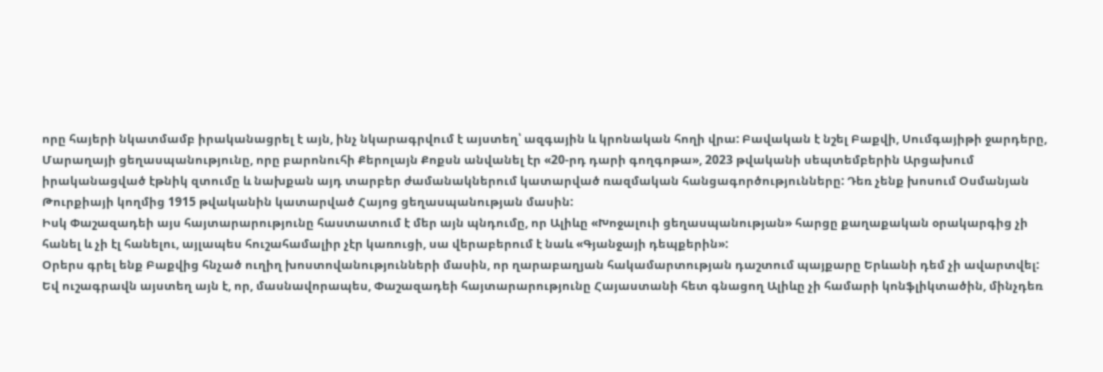որը հայերի նկատմամբ իրականացրել է այն, ինչ նկարագրվում է այստեղ՝ ազգային և կրոնական հողի վրա: Բավական է նշել Բաքվի, Սումգայիթի ջարդերը, Մարաղայի ցեղասպանությունը, որը բարոնուհի Քերոլայն Քոքսն անվանել էր «20-րդ դարի գողգոթա», 2023 թվականի սեպտեմբերին Արցախում իրականացված էթնիկ զտումը և նախքան այդ տարբեր ժամանակներում կատարված ռազմական հանցագործությունները: Դեռ չենք խոսում Օսմանյան Թուրքիայի կողմից 1915 թվականին կատարված Հայոց ցեղասպանության մասին:
Իսկ Փաշազադեի այս հայտարարությունը հաստատում է մեր այն պնդումը, որ Ալիևը «Խոջալուի ցեղասպանության» հարցը քաղաքական օրակարգից չի հանել և չի էլ հանելու, այլապես հուշահամալիր չէր կառուցի, սա վերաբերում է նաև «Գյանջայի դեպքերին»:
Օրերս գրել ենք Բաքվից հնչած ուղիղ խոստովանությունների մասին, որ ղարաբաղյան հակամարտության դաշտում պայքարը Երևանի դեմ չի ավարտվել:
Եվ ուշագրավն այստեղ այն է, որ, մասնավորապես, Փաշազադեի հայտարարությունը Հայաստանի հետ գնացող Ալիևը չի համարի կոնֆլիկտածին, մինչդեռ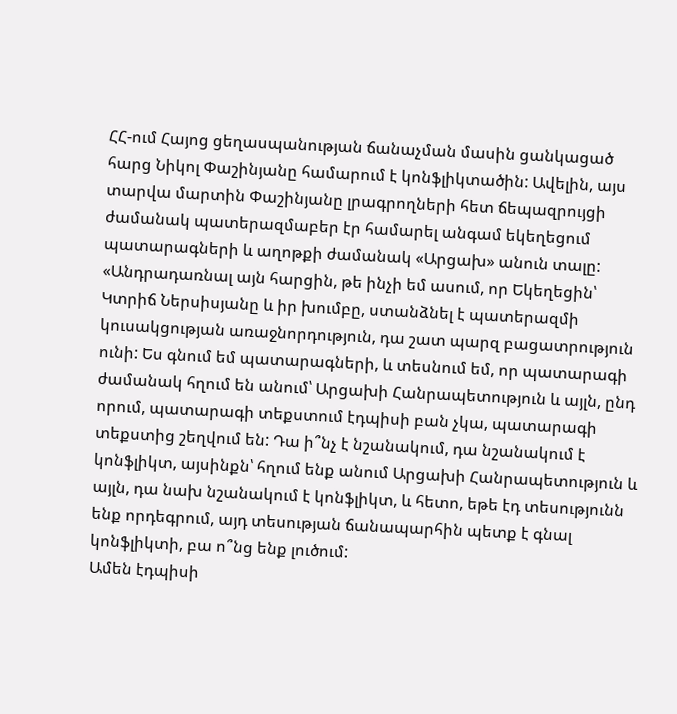ՀՀ-ում Հայոց ցեղասպանության ճանաչման մասին ցանկացած հարց Նիկոլ Փաշինյանը համարում է կոնֆլիկտածին: Ավելին, այս տարվա մարտին Փաշինյանը լրագրողների հետ ճեպազրույցի ժամանակ պատերազմաբեր էր համարել անգամ եկեղեցում պատարագների և աղոթքի ժամանակ «Արցախ» անուն տալը:
«Անդրադառնալ այն հարցին, թե ինչի եմ ասում, որ Եկեղեցին՝ Կտրիճ Ներսիսյանը և իր խումբը, ստանձնել է պատերազմի կուսակցության առաջնորդություն, դա շատ պարզ բացատրություն ունի: Ես գնում եմ պատարագների, և տեսնում եմ, որ պատարագի ժամանակ հղում են անում՝ Արցախի Հանրապետություն և այլն, ընդ որում, պատարագի տեքստում էդպիսի բան չկա, պատարագի տեքստից շեղվում են: Դա ի՞նչ է նշանակում, դա նշանակում է կոնֆլիկտ, այսինքն՝ հղում ենք անում Արցախի Հանրապետություն և այլն, դա նախ նշանակում է կոնֆլիկտ, և հետո, եթե էդ տեսությունն ենք որդեգրում, այդ տեսության ճանապարհին պետք է գնալ կոնֆլիկտի, բա ո՞նց ենք լուծում:
Ամեն էդպիսի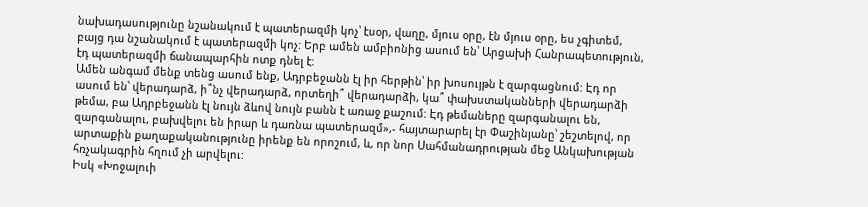նախադասությունը նշանակում է պատերազմի կոչ՝ էսօր, վաղը, մյուս օրը, էն մյուս օրը, ես չգիտեմ, բայց դա նշանակում է պատերազմի կոչ: Երբ ամեն ամբիոնից ասում են՝ Արցախի Հանրապետություն, էդ պատերազմի ճանապարհին ոտք դնել է:
Ամեն անգամ մենք տենց ասում ենք, Ադրբեջանն էլ իր հերթին՝ իր խոսույթն է զարգացնում: Էդ որ ասում են՝ վերադարձ, ի՞նչ վերադարձ, որտեղի՞ վերադարձի, կա՞ փախստականների վերադարձի թեմա, բա Ադրբեջանն էլ նույն ձևով նույն բանն է առաջ քաշում: Էդ թեմաները զարգանալու են, զարգանալու, բախվելու են իրար և դառնա պատերազմ»,- հայտարարել էր Փաշինյանը՝ շեշտելով, որ արտաքին քաղաքականությունը իրենք են որոշում, և, որ նոր Սահմանադրության մեջ Անկախության հռչակագրին հղում չի արվելու:
Իսկ «Խոջալուի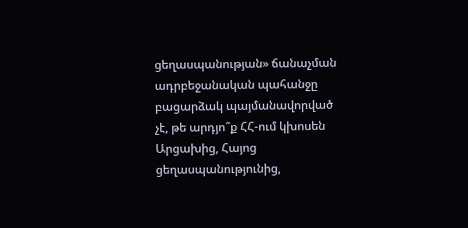ցեղասպանության» ճանաչման ադրբեջանական պահանջը բացարձակ պայմանավորված չէ, թե արդյո՞ք ՀՀ-ում կխոսեն Արցախից, Հայոց ցեղասպանությունից,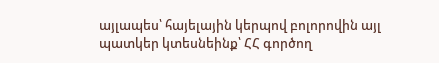այլապես՝ հայելային կերպով բոլորովին այլ պատկեր կտեսնեինք՝ ՀՀ գործող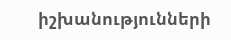իշխանությունների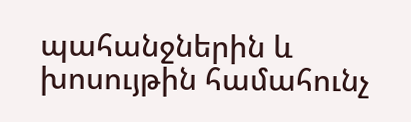պահանջներին և խոսույթին համահունչ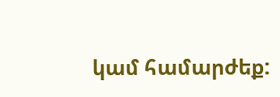կամ համարժեք: